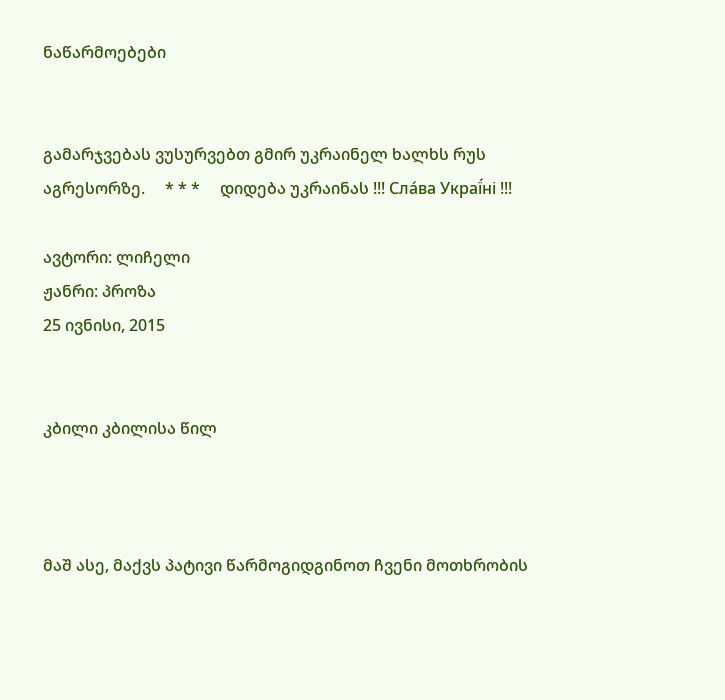ნაწარმოებები


გამარჯვებას ვუსურვებთ გმირ უკრაინელ ხალხს რუს აგრესორზე.     * * *     დიდება უკრაინას !!! Сла́ва Украї́ні !!!

ავტორი: ლიჩელი
ჟანრი: პროზა
25 ივნისი, 2015


კბილი კბილისა წილ



მაშ ასე, მაქვს პატივი წარმოგიდგინოთ ჩვენი მოთხრობის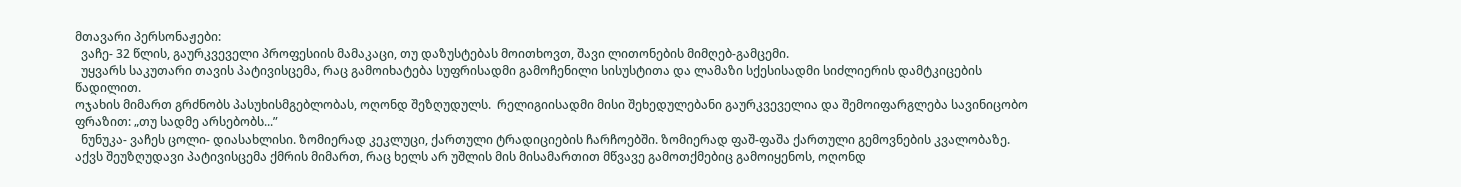მთავარი პერსონაჟები:
  ვაჩე- 32 წლის, გაურკვეველი პროფესიის მამაკაცი, თუ დაზუსტებას მოითხოვთ, შავი ლითონების მიმღებ-გამცემი.
  უყვარს საკუთარი თავის პატივისცემა, რაც გამოიხატება სუფრისადმი გამოჩენილი სისუსტითა და ლამაზი სქესისადმი სიძლიერის დამტკიცების წადილით.
ოჯახის მიმართ გრძნობს პასუხისმგებლობას, ოღონდ შეზღუდულს.  რელიგიისადმი მისი შეხედულებანი გაურკვეველია და შემოიფარგლება სავინიცობო ფრაზით: „თუ სადმე არსებობს...”
  ნუნუკა- ვაჩეს ცოლი- დიასახლისი. ზომიერად კეკლუცი, ქართული ტრადიციების ჩარჩოებში. ზომიერად ფაშ-ფაშა ქართული გემოვნების კვალობაზე. აქვს შეუზღუდავი პატივისცემა ქმრის მიმართ, რაც ხელს არ უშლის მის მისამართით მწვავე გამოთქმებიც გამოიყენოს, ოღონდ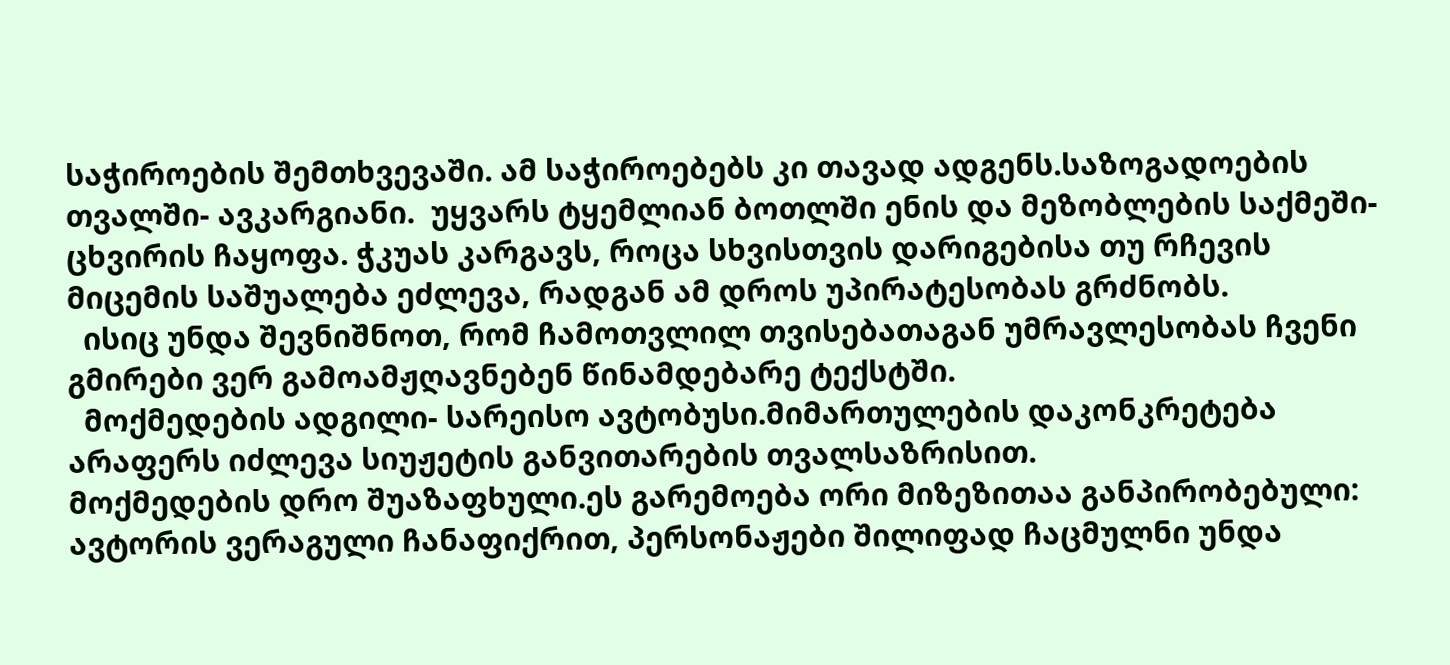საჭიროების შემთხვევაში. ამ საჭიროებებს კი თავად ადგენს.საზოგადოების თვალში- ავკარგიანი.  უყვარს ტყემლიან ბოთლში ენის და მეზობლების საქმეში- ცხვირის ჩაყოფა. ჭკუას კარგავს, როცა სხვისთვის დარიგებისა თუ რჩევის მიცემის საშუალება ეძლევა, რადგან ამ დროს უპირატესობას გრძნობს.
  ისიც უნდა შევნიშნოთ, რომ ჩამოთვლილ თვისებათაგან უმრავლესობას ჩვენი გმირები ვერ გამოამჟღავნებენ წინამდებარე ტექსტში.
  მოქმედების ადგილი- სარეისო ავტობუსი.მიმართულების დაკონკრეტება არაფერს იძლევა სიუჟეტის განვითარების თვალსაზრისით.
მოქმედების დრო შუაზაფხული.ეს გარემოება ორი მიზეზითაა განპირობებული: ავტორის ვერაგული ჩანაფიქრით, პერსონაჟები შილიფად ჩაცმულნი უნდა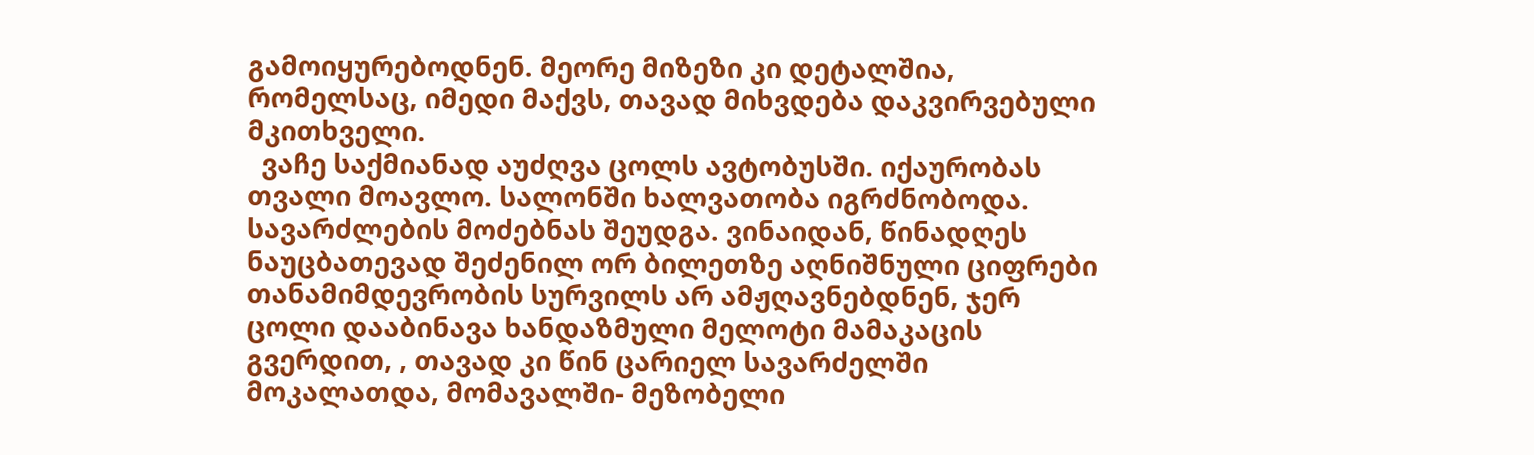გამოიყურებოდნენ. მეორე მიზეზი კი დეტალშია, რომელსაც, იმედი მაქვს, თავად მიხვდება დაკვირვებული მკითხველი.
  ვაჩე საქმიანად აუძღვა ცოლს ავტობუსში. იქაურობას თვალი მოავლო. სალონში ხალვათობა იგრძნობოდა. სავარძლების მოძებნას შეუდგა. ვინაიდან, წინადღეს ნაუცბათევად შეძენილ ორ ბილეთზე აღნიშნული ციფრები თანამიმდევრობის სურვილს არ ამჟღავნებდნენ, ჯერ ცოლი დააბინავა ხანდაზმული მელოტი მამაკაცის გვერდით, , თავად კი წინ ცარიელ სავარძელში მოკალათდა, მომავალში- მეზობელი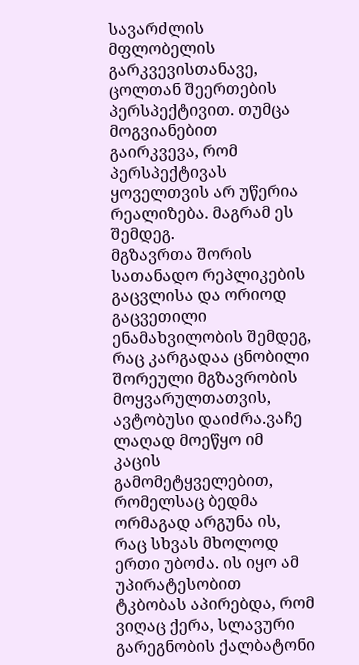სავარძლის მფლობელის გარკვევისთანავე, ცოლთან შეერთების პერსპექტივით. თუმცა მოგვიანებით გაირკვევა, რომ პერსპექტივას ყოველთვის არ უწერია რეალიზება. მაგრამ ეს შემდეგ.
მგზავრთა შორის სათანადო რეპლიკების გაცვლისა და ორიოდ გაცვეთილი ენამახვილობის შემდეგ, რაც კარგადაა ცნობილი შორეული მგზავრობის მოყვარულთათვის, ავტობუსი დაიძრა.ვაჩე ლაღად მოეწყო იმ კაცის გამომეტყველებით, რომელსაც ბედმა ორმაგად არგუნა ის, რაც სხვას მხოლოდ ერთი უბოძა. ის იყო ამ უპირატესობით ტკბობას აპირებდა, რომ ვიღაც ქერა, სლავური გარეგნობის ქალბატონი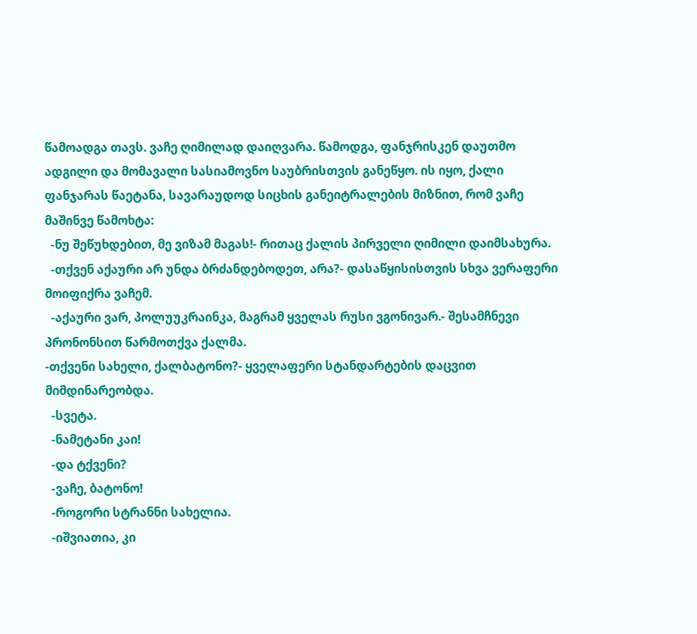წამოადგა თავს. ვაჩე ღიმილად დაიღვარა. წამოდგა, ფანჯრისკენ დაუთმო ადგილი და მომავალი სასიამოვნო საუბრისთვის განეწყო. ის იყო, ქალი ფანჯარას წაეტანა, სავარაუდოდ სიცხის განეიტრალების მიზნით, რომ ვაჩე მაშინვე წამოხტა:
  -ნუ შეწუხდებით, მე ვიზამ მაგას!- რითაც ქალის პირველი ღიმილი დაიმსახურა.
  -თქვენ აქაური არ უნდა ბრძანდებოდეთ, არა?- დასაწყისისთვის სხვა ვერაფერი მოიფიქრა ვაჩემ.
  -აქაური ვარ, პოლუუკრაინკა, მაგრამ ყველას რუსი ვგონივარ.- შესამჩნევი პრონონსით წარმოთქვა ქალმა.
-თქვენი სახელი, ქალბატონო?- ყველაფერი სტანდარტების დაცვით მიმდინარეობდა.
  -სვეტა.
  -ნამეტანი კაი!
  -და ტქვენი?
  -ვაჩე, ბატონო!
  -როგორი სტრანნი სახელია.
  -იშვიათია, კი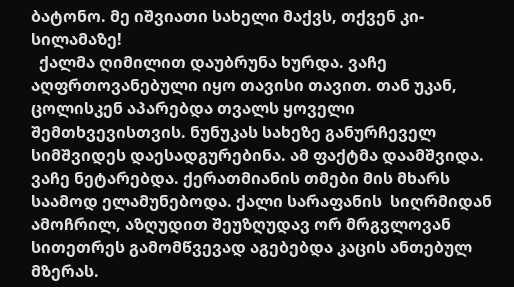ბატონო. მე იშვიათი სახელი მაქვს, თქვენ კი- სილამაზე!
  ქალმა ღიმილით დაუბრუნა ხურდა. ვაჩე აღფრთოვანებული იყო თავისი თავით. თან უკან, ცოლისკენ აპარებდა თვალს ყოველი შემთხვევისთვის. ნუნუკას სახეზე განურჩეველ სიმშვიდეს დაესადგურებინა. ამ ფაქტმა დაამშვიდა. ვაჩე ნეტარებდა. ქერათმიანის თმები მის მხარს საამოდ ელამუნებოდა. ქალი სარაფანის  სიღრმიდან ამოჩრილ, აზღუდით შეუზღუდავ ორ მრგვლოვან სითეთრეს გამომწვევად აგებებდა კაცის ანთებულ მზერას.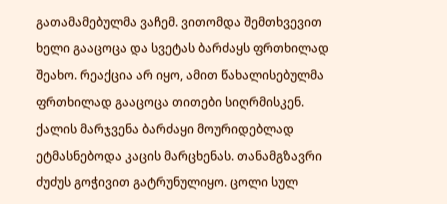გათამამებულმა ვაჩემ. ვითომდა შემთხვევით ხელი გააცოცა და სვეტას ბარძაყს ფრთხილად შეახო. რეაქცია არ იყო, ამით წახალისებულმა ფრთხილად გააცოცა თითები სიღრმისკენ. ქალის მარჯვენა ბარძაყი მოურიდებლად ეტმასნებოდა კაცის მარცხენას. თანამგზავრი ძუძუს გოჭივით გატრუნულიყო. ცოლი სულ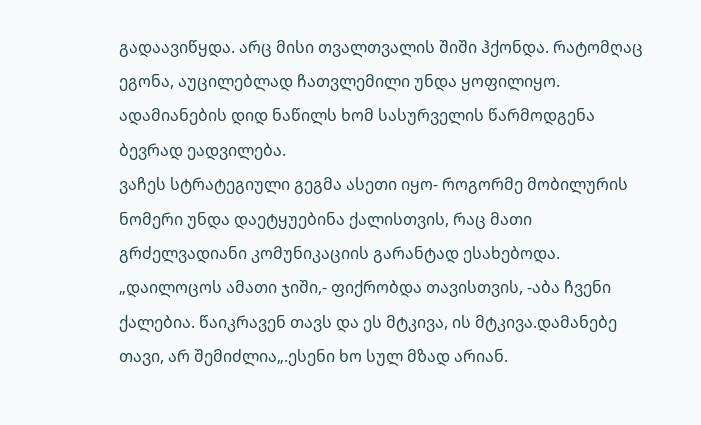გადაავიწყდა. არც მისი თვალთვალის შიში ჰქონდა. რატომღაც ეგონა, აუცილებლად ჩათვლემილი უნდა ყოფილიყო. ადამიანების დიდ ნაწილს ხომ სასურველის წარმოდგენა ბევრად ეადვილება.
ვაჩეს სტრატეგიული გეგმა ასეთი იყო- როგორმე მობილურის ნომერი უნდა დაეტყუებინა ქალისთვის, რაც მათი გრძელვადიანი კომუნიკაციის გარანტად ესახებოდა. „დაილოცოს ამათი ჯიში,- ფიქრობდა თავისთვის, -აბა ჩვენი ქალებია. წაიკრავენ თავს და ეს მტკივა, ის მტკივა.დამანებე თავი, არ შემიძლია„.ესენი ხო სულ მზად არიან.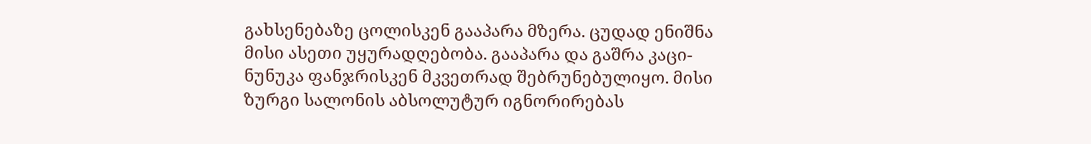გახსენებაზე ცოლისკენ გააპარა მზერა. ცუდად ენიშნა მისი ასეთი უყურადღებობა. გააპარა და გაშრა კაცი- ნუნუკა ფანჯრისკენ მკვეთრად შებრუნებულიყო. მისი ზურგი სალონის აბსოლუტურ იგნორირებას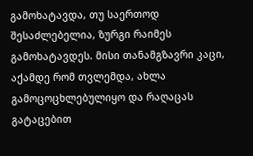გამოხატავდა, თუ საერთოდ შესაძლებელია, ზურგი რაიმეს გამოხატავდეს. მისი თანამგზავრი კაცი, აქამდე რომ თვლემდა, ახლა გამოცოცხლებულიყო და რაღაცას გატაცებით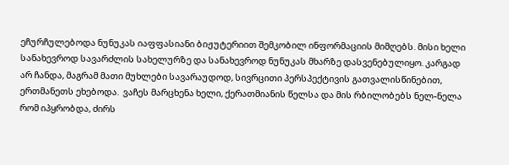ეჩურჩულებოდა ნუნუკას იაფფასიანი ბიჟუტერიით შემკობილ ინფორმაციის მიმღებს. მისი ხელი სანახევროდ სავარძლის სახელურზე და სანახევროდ ნუნუკას მხარზე დასვენებულიყო. კარგად არ ჩანდა, მაგრამ მათი მუხლები სავარაუდოდ, სივრცითი პერსპექტივის გათვალისწინებით, ერთმანეთს ეხებოდა.  ვაჩეს მარცხენა ხელი, ქერათმიანის წელსა და მის რბილობებს ნელ-ნელა რომ იპყრობდა, ძირს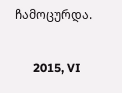ჩამოცურდა.

      2015, VI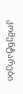კომენტარები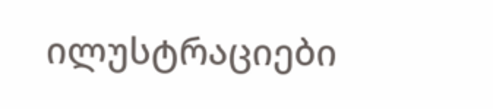ილუსტრაციები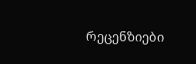რეცენზიები